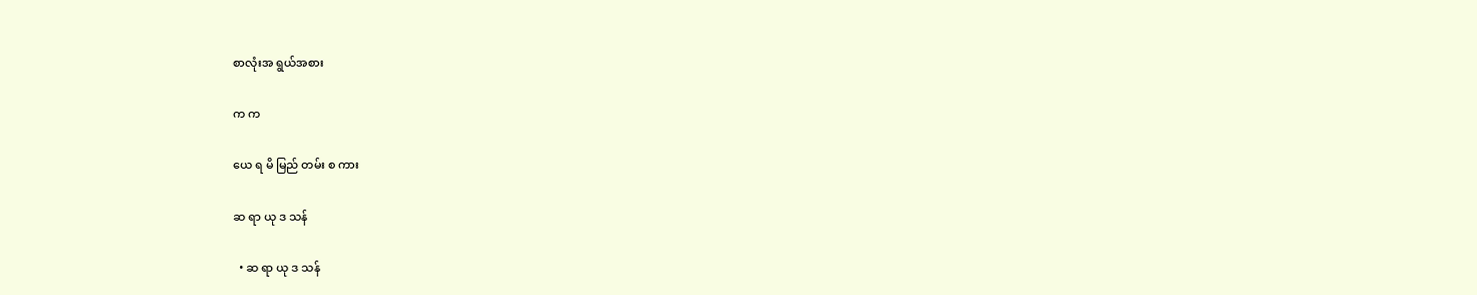စာလုံးအ ရွယ်အစား

က က

ယေ ရ မိ မြည် တမ်း စ ကား

ဆ ရာ ယု ဒ သန်

  • ဆ ရာ ယု ဒ သန်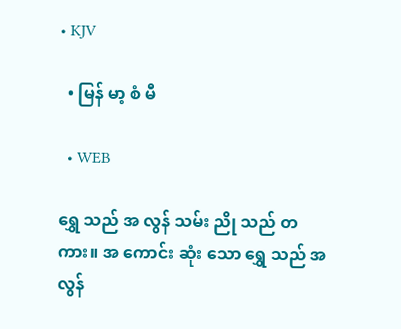• KJV

  • မြန် မာ့ စံ မီ

  • WEB

ရွှေ သည် အ လွန် သမ်း ညို သည် တ ကား။ အ ကောင်း ဆုံး သော ရွှေ သည် အ လွန်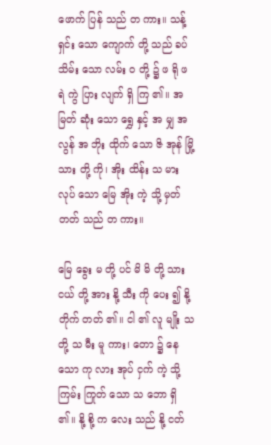ဖောက် ပြန် သည် တ ကား။ သန့် ရှင်း သော ကျောက် တို့ သည် ခပ် သိမ်း သော လမ်း ဝ တို့ ၌ ဖ ရို ဖ ရဲ ကွဲ ပြား လျက် ရှိ ကြ ၏။ အ မြတ် ဆုံး သော ရွှေ နှင့် အ မျှ အ လွန် အ ဘိုး ထိုက် သော ဇိ အုန် မြို့ သား တို့ ကို၊ အိုး ထိန်း သ မား လုပ် သော မြေ အိုး ကဲ့ သို့ မှတ် တတ် သည် တ ကား။

မြေ ခွေး မ တို့ ပင် မိ မိ တို့ သား ငယ် တို့ အား နို့ သီး ကို ပေး ၍ နို့ တိုက် တတ် ၏။ ငါ ၏ လူ မျိုး သ တို့ သ မီး မူ ကား၊ တော ၌ နေ သော ကု လား အုပ် ငှက် ကဲ့ သို့ ကြမ်း ကြုတ် သော သ ဘော ရှိ ၏။ နို့ စို့ က လေး သည် နို့ ငတ်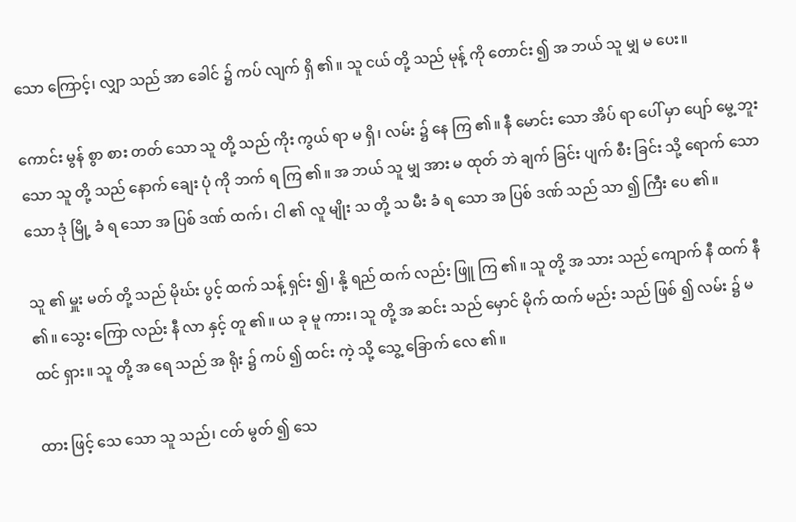သော ကြောင့်၊ လျှာ သည် အာ ခေါင် ၌ ကပ် လျက် ရှိ ၏။ သူ ငယ် တို့ သည် မုန့် ကို တောင်း ၍ အ ဘယ် သူ မျှ မ ပေး။

ကောင်း မွန် စွာ စား တတ် သော သူ တို့ သည် ကိုး ကွယ် ရာ မ ရှိ၊ လမ်း ၌ နေ ကြ ၏။ နီ မောင်း သော အိပ် ရာ ပေါ် မှာ ပျော် မွေ့ ဘူး သော သူ တို့ သည် နောက် ချေး ပုံ ကို ဘက် ရ ကြ ၏။ အ ဘယ် သူ မျှ အား မ ထုတ် ဘဲ ချက် ခြင်း ပျက် စီး ခြင်း သို့ ရောက် သော သော ဒုံ မြို့ ခံ ရ သော အ ပြစ် ဒဏ် ထက်၊ ငါ ၏ လူ မျိုး သ တို့ သ မီး ခံ ရ သော အ ပြစ် ဒဏ် သည် သာ ၍ ကြီး ပေ ၏။

သူ ၏ မှူး မတ် တို့ သည် မိုဃ်း ပွင့် ထက် သန့် ရှင်း ၍၊ နို့ ရည် ထက် လည်း ဖြူ ကြ ၏။ သူ တို့ အ သား သည် ကျောက် နီ ထက် နီ ၏။ သွေး ကြော လည်း နီ လာ နှင့် တူ ၏။ ယ ခု မူ ကား၊ သူ တို့ အ ဆင်း သည် မှောင် မိုက် ထက် မည်း သည် ဖြစ် ၍ လမ်း ၌ မ ထင် ရှား။ သူ တို့ အ ရေ သည် အ ရိုး ၌ ကပ် ၍ ထင်း ကဲ့ သို့ သွေ့ ခြောက် လေ ၏။

ထား ဖြင့် သေ သော သူ သည်၊ ငတ် မွတ် ၍ သေ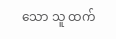သော သူ ထက်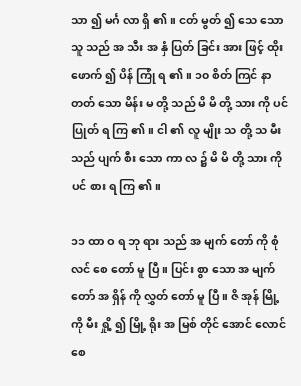သာ ၍ မင်္ဂ လာ ရှိ ၏။ ငတ် မွတ် ၍ သေ သော သူ သည် အ သီး အ နှံ ပြတ် ခြင်း အား ဖြင့် ထိုး ဖောက် ၍ ပိန် ကြုံ ရ ၏။ ၁၀ စိတ် ကြင် နာ တတ် သော မိန်း မ တို့ သည် မိ မိ တို့ သား ကို ပင် ပြုတ် ရ ကြ ၏။ ငါ ၏ လူ မျိုး သ တို့ သ မီး သည် ပျက် စီး သော ကာ လ ၌ မိ မိ တို့ သား ကို ပင် စား ရ ကြ ၏။

၁၁ ထာ ဝ ရ ဘု ရား သည် အ မျက် တော် ကို စုံ လင် စေ တော် မူ ပြီ။ ပြင်း စွာ သော အ မျက် တော် အ ရှိန် ကို လွှတ် တော် မူ ပြီ။ ဇိ အုန် မြို့ ကို မီး ရှို့ ၍ မြို့ ရိုး အ မြစ် တိုင် အောင် လောင် စေ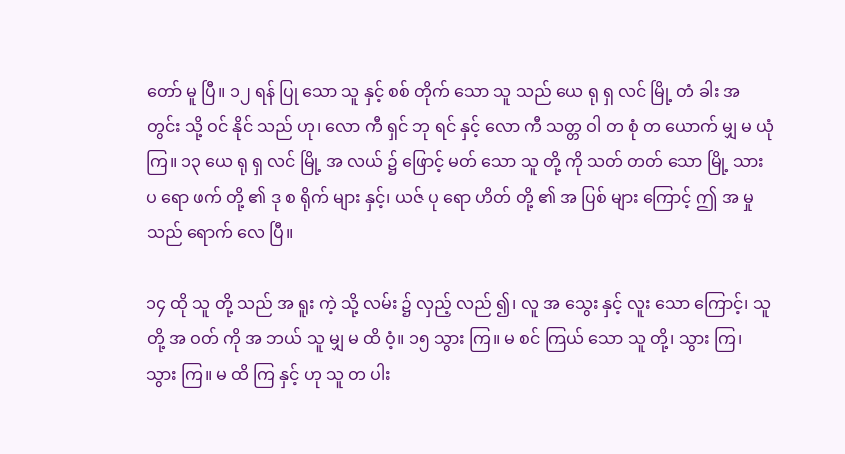တော် မူ ပြီ။ ၁၂ ရန် ပြု သော သူ နှင့် စစ် တိုက် သော သူ သည် ယေ ရု ရှ လင် မြို့ တံ ခါး အ တွင်း သို့ ဝင် နိုင် သည် ဟု၊ လော ကီ ရှင် ဘု ရင် နှင့် လော ကီ သတ္တ ဝါ တ စုံ တ ယောက် မျှ မ ယုံ ကြ။ ၁၃ ယေ ရု ရှ လင် မြို့ အ လယ် ၌ ဖြောင့် မတ် သော သူ တို့ ကို သတ် တတ် သော မြို့ သား ပ ရော ဖက် တို့ ၏ ဒု စ ရိုက် များ နှင့်၊ ယဇ် ပု ရော ဟိတ် တို့ ၏ အ ပြစ် များ ကြောင့် ဤ အ မှု သည် ရောက် လေ ပြီ။

၁၄ ထို သူ တို့ သည် အ ရူး ကဲ့ သို့ လမ်း ၌ လှည့် လည် ၍၊ လူ အ သွေး နှင့် လူး သော ကြောင့်၊ သူ တို့ အ ဝတ် ကို အ ဘယ် သူ မျှ မ ထိ ဝံ့။ ၁၅ သွား ကြ။ မ စင် ကြယ် သော သူ တို့၊ သွား ကြ၊ သွား ကြ။ မ ထိ ကြ နှင့် ဟု သူ တ ပါး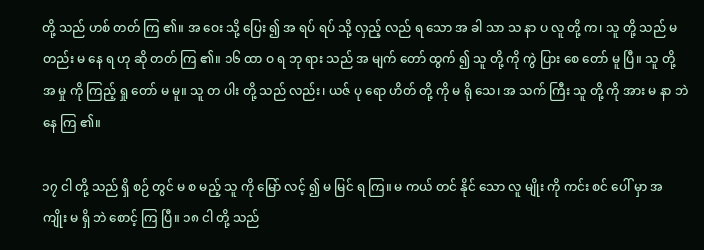တို့ သည် ဟစ် တတ် ကြ ၏။ အ ဝေး သို့ ပြေး ၍ အ ရပ် ရပ် သို့ လှည့် လည် ရ သော အ ခါ သာ သ နာ ပ လူ တို့ က၊ သူ တို့ သည် မ တည်း မ နေ ရ ဟု ဆို တတ် ကြ ၏။ ၁၆ ထာ ဝ ရ ဘု ရား သည် အ မျက် တော် ထွက် ၍ သူ တို့ ကို ကွဲ ပြား စေ တော် မူ ပြီ။ သူ တို့ အ မှု ကို ကြည့် ရှု တော် မ မူ။ သူ တ ပါး တို့ သည် လည်း၊ ယဇ် ပု ရော ဟိတ် တို့ ကို မ ရို သေ၊ အ သက် ကြီး သူ တို့ ကို အား မ နာ ဘဲ နေ ကြ ၏။

၁၇ ငါ တို့ သည် ရှိ စဉ် တွင် မ စ မည့် သူ ကို မြော် လင့် ၍ မ မြင် ရ ကြ။ မ ကယ် တင် နိုင် သော လူ မျိုး ကို ကင်း စင် ပေါ် မှာ အ ကျိုး မ ရှိ ဘဲ စောင့် ကြ ပြီ။ ၁၈ ငါ တို့ သည်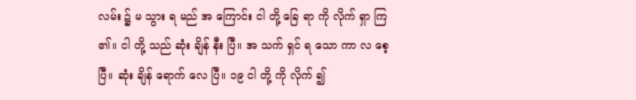လမ်း ၌ မ သွား ရ မည် အ ကြောင်း ငါ တို့ ခြေ ရာ ကို လိုက် ရှာ ကြ ၏။ ငါ တို့ သည် ဆုံး ချိန် နီး ပြီ။ အ သက် ရှင် ရ သော ကာ လ စေ့ ပြီ။ ဆုံး ချိန် ရောက် လေ ပြီ။ ၁၉ ငါ တို့ ကို လိုက် ၍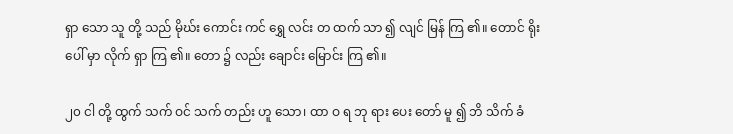ရှာ သော သူ တို့ သည် မိုဃ်း ကောင်း ကင် ရွှေ လင်း တ ထက် သာ ၍ လျင် မြန် ကြ ၏။ တောင် ရိုး ပေါ် မှာ လိုက် ရှာ ကြ ၏။ တော ၌ လည်း ချောင်း မြောင်း ကြ ၏။

၂၀ ငါ တို့ ထွက် သက် ဝင် သက် တည်း ဟူ သော၊ ထာ ဝ ရ ဘု ရား ပေး တော် မူ ၍ ဘိ သိက် ခံ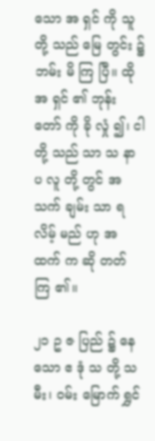သော အ ရှင် ကို သူ တို့ သည် မြေ တွင်း ၌ ဘမ်း မိ ကြ ပြီ။ ထို အ ရှင် ၏ ဘုန်း တော် ကို ခို လှုံ ၍၊ ငါ တို့ သည် သာ သ နာ ပ လူ တို့ တွင် အ သက် ချမ်း သာ ရ လိမ့် မည် ဟု အ ထက် က ဆို တတ် ကြ ၏။

၂၁ ဥ ဇ ပြည် ၌ နေ သော ဧ ဒုံ သ တို့ သ မီး၊ ဝမ်း မြောက် ရွှင်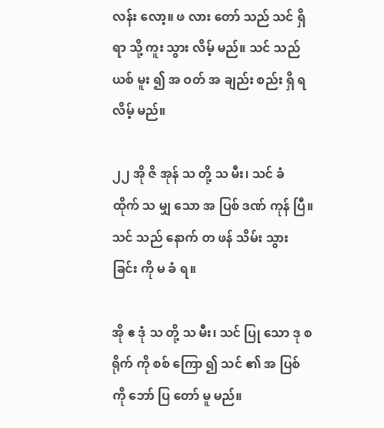လန်း လော့။ ဖ လား တော် သည် သင် ရှိ ရာ သို့ ကူး သွား လိမ့် မည်။ သင် သည် ယစ် မူး ၍ အ ဝတ် အ ချည်း စည်း ရှိ ရ လိမ့် မည်။

၂၂ အို ဇိ အုန် သ တို့ သ မီး၊ သင် ခံ ထိုက် သ မျှ သော အ ပြစ် ဒဏ် ကုန် ပြီ။ သင် သည် နောက် တ ဖန် သိမ်း သွား ခြင်း ကို မ ခံ ရ။

အို ဧ ဒုံ သ တို့ သ မီး၊ သင် ပြု သော ဒု စ ရိုက် ကို စစ် ကြော ၍ သင် ၏ အ ပြစ် ကို ဘော် ပြ တော် မူ မည်။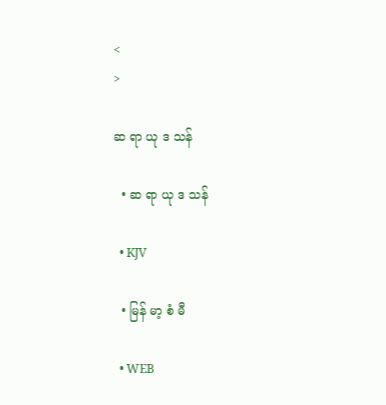<
>

ဆ ရာ ယု ဒ သန်

  • ဆ ရာ ယု ဒ သန်

  • KJV

  • မြန် မာ့ စံ မီ

  • WEB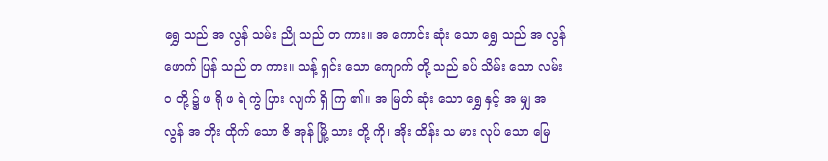ရွှေ သည် အ လွန် သမ်း ညို သည် တ ကား။ အ ကောင်း ဆုံး သော ရွှေ သည် အ လွန် ဖောက် ပြန် သည် တ ကား။ သန့် ရှင်း သော ကျောက် တို့ သည် ခပ် သိမ်း သော လမ်း ဝ တို့ ၌ ဖ ရို ဖ ရဲ ကွဲ ပြား လျက် ရှိ ကြ ၏။ အ မြတ် ဆုံး သော ရွှေ နှင့် အ မျှ အ လွန် အ ဘိုး ထိုက် သော ဇိ အုန် မြို့ သား တို့ ကို၊ အိုး ထိန်း သ မား လုပ် သော မြေ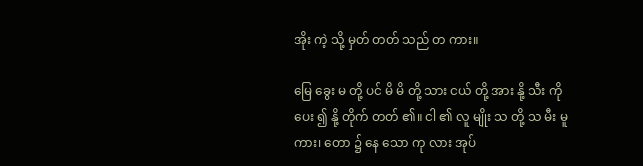အိုး ကဲ့ သို့ မှတ် တတ် သည် တ ကား။

မြေ ခွေး မ တို့ ပင် မိ မိ တို့ သား ငယ် တို့ အား နို့ သီး ကို ပေး ၍ နို့ တိုက် တတ် ၏။ ငါ ၏ လူ မျိုး သ တို့ သ မီး မူ ကား၊ တော ၌ နေ သော ကု လား အုပ်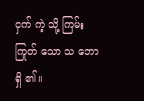ငှက် ကဲ့ သို့ ကြမ်း ကြုတ် သော သ ဘော ရှိ ၏။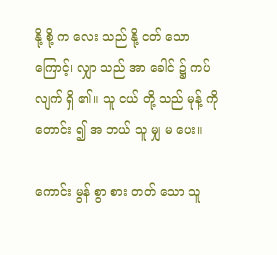နို့ စို့ က လေး သည် နို့ ငတ် သော ကြောင့်၊ လျှာ သည် အာ ခေါင် ၌ ကပ် လျက် ရှိ ၏။ သူ ငယ် တို့ သည် မုန့် ကို တောင်း ၍ အ ဘယ် သူ မျှ မ ပေး။

ကောင်း မွန် စွာ စား တတ် သော သူ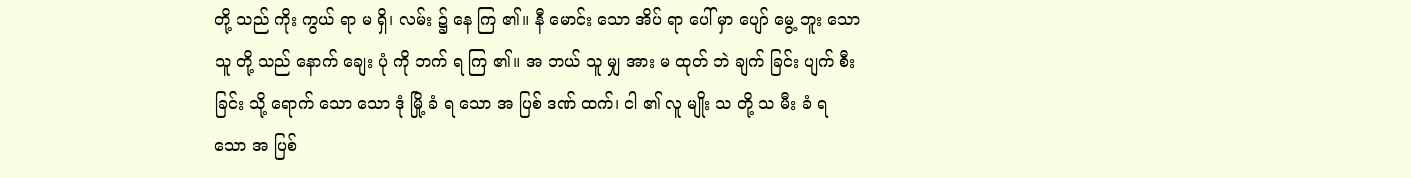တို့ သည် ကိုး ကွယ် ရာ မ ရှိ၊ လမ်း ၌ နေ ကြ ၏။ နီ မောင်း သော အိပ် ရာ ပေါ် မှာ ပျော် မွေ့ ဘူး သော သူ တို့ သည် နောက် ချေး ပုံ ကို ဘက် ရ ကြ ၏။ အ ဘယ် သူ မျှ အား မ ထုတ် ဘဲ ချက် ခြင်း ပျက် စီး ခြင်း သို့ ရောက် သော သော ဒုံ မြို့ ခံ ရ သော အ ပြစ် ဒဏ် ထက်၊ ငါ ၏ လူ မျိုး သ တို့ သ မီး ခံ ရ သော အ ပြစ်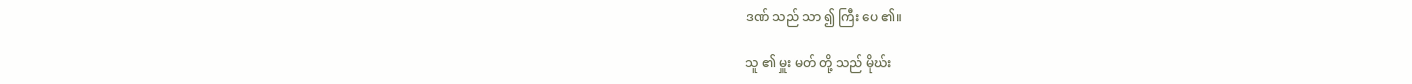ဒဏ် သည် သာ ၍ ကြီး ပေ ၏။

သူ ၏ မှူး မတ် တို့ သည် မိုဃ်း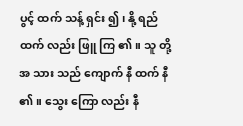ပွင့် ထက် သန့် ရှင်း ၍၊ နို့ ရည် ထက် လည်း ဖြူ ကြ ၏။ သူ တို့ အ သား သည် ကျောက် နီ ထက် နီ ၏။ သွေး ကြော လည်း နီ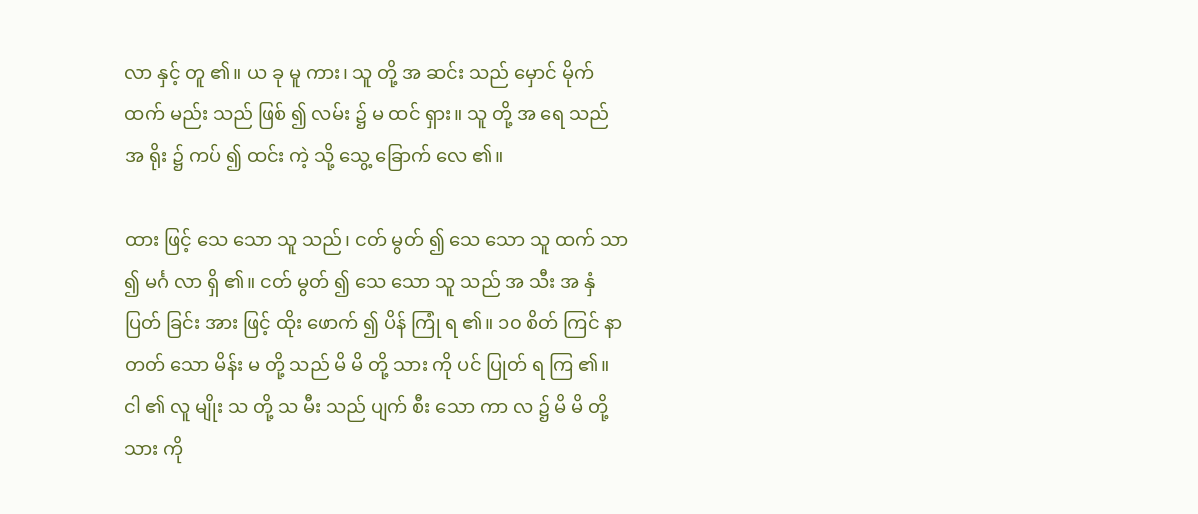လာ နှင့် တူ ၏။ ယ ခု မူ ကား၊ သူ တို့ အ ဆင်း သည် မှောင် မိုက် ထက် မည်း သည် ဖြစ် ၍ လမ်း ၌ မ ထင် ရှား။ သူ တို့ အ ရေ သည် အ ရိုး ၌ ကပ် ၍ ထင်း ကဲ့ သို့ သွေ့ ခြောက် လေ ၏။

ထား ဖြင့် သေ သော သူ သည်၊ ငတ် မွတ် ၍ သေ သော သူ ထက် သာ ၍ မင်္ဂ လာ ရှိ ၏။ ငတ် မွတ် ၍ သေ သော သူ သည် အ သီး အ နှံ ပြတ် ခြင်း အား ဖြင့် ထိုး ဖောက် ၍ ပိန် ကြုံ ရ ၏။ ၁၀ စိတ် ကြင် နာ တတ် သော မိန်း မ တို့ သည် မိ မိ တို့ သား ကို ပင် ပြုတ် ရ ကြ ၏။ ငါ ၏ လူ မျိုး သ တို့ သ မီး သည် ပျက် စီး သော ကာ လ ၌ မိ မိ တို့ သား ကို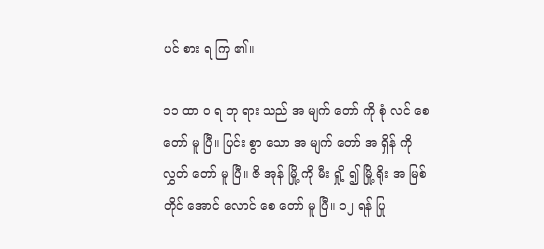ပင် စား ရ ကြ ၏။

၁၁ ထာ ဝ ရ ဘု ရား သည် အ မျက် တော် ကို စုံ လင် စေ တော် မူ ပြီ။ ပြင်း စွာ သော အ မျက် တော် အ ရှိန် ကို လွှတ် တော် မူ ပြီ။ ဇိ အုန် မြို့ ကို မီး ရှို့ ၍ မြို့ ရိုး အ မြစ် တိုင် အောင် လောင် စေ တော် မူ ပြီ။ ၁၂ ရန် ပြု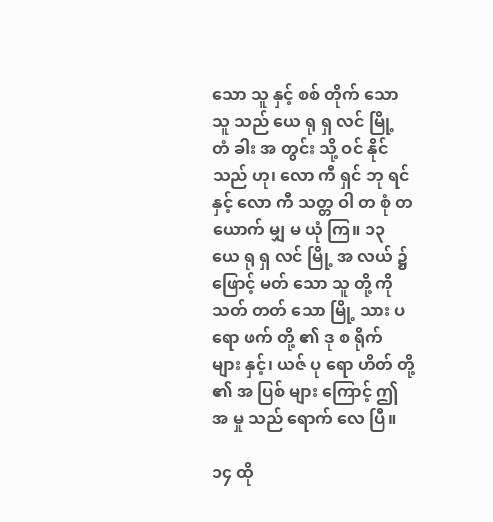သော သူ နှင့် စစ် တိုက် သော သူ သည် ယေ ရု ရှ လင် မြို့ တံ ခါး အ တွင်း သို့ ဝင် နိုင် သည် ဟု၊ လော ကီ ရှင် ဘု ရင် နှင့် လော ကီ သတ္တ ဝါ တ စုံ တ ယောက် မျှ မ ယုံ ကြ။ ၁၃ ယေ ရု ရှ လင် မြို့ အ လယ် ၌ ဖြောင့် မတ် သော သူ တို့ ကို သတ် တတ် သော မြို့ သား ပ ရော ဖက် တို့ ၏ ဒု စ ရိုက် များ နှင့်၊ ယဇ် ပု ရော ဟိတ် တို့ ၏ အ ပြစ် များ ကြောင့် ဤ အ မှု သည် ရောက် လေ ပြီ။

၁၄ ထို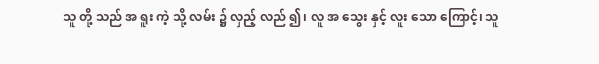သူ တို့ သည် အ ရူး ကဲ့ သို့ လမ်း ၌ လှည့် လည် ၍၊ လူ အ သွေး နှင့် လူး သော ကြောင့်၊ သူ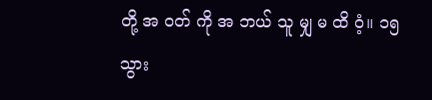တို့ အ ဝတ် ကို အ ဘယ် သူ မျှ မ ထိ ဝံ့။ ၁၅ သွား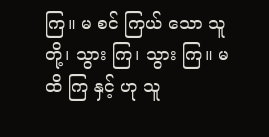ကြ။ မ စင် ကြယ် သော သူ တို့၊ သွား ကြ၊ သွား ကြ။ မ ထိ ကြ နှင့် ဟု သူ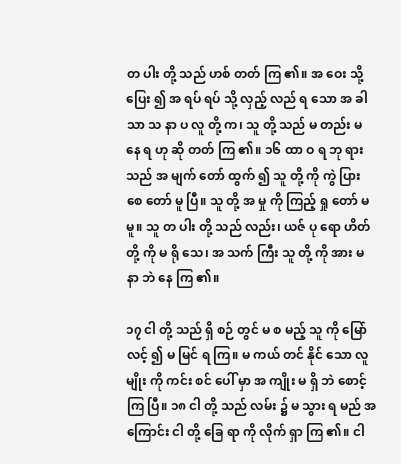တ ပါး တို့ သည် ဟစ် တတ် ကြ ၏။ အ ဝေး သို့ ပြေး ၍ အ ရပ် ရပ် သို့ လှည့် လည် ရ သော အ ခါ သာ သ နာ ပ လူ တို့ က၊ သူ တို့ သည် မ တည်း မ နေ ရ ဟု ဆို တတ် ကြ ၏။ ၁၆ ထာ ဝ ရ ဘု ရား သည် အ မျက် တော် ထွက် ၍ သူ တို့ ကို ကွဲ ပြား စေ တော် မူ ပြီ။ သူ တို့ အ မှု ကို ကြည့် ရှု တော် မ မူ။ သူ တ ပါး တို့ သည် လည်း၊ ယဇ် ပု ရော ဟိတ် တို့ ကို မ ရို သေ၊ အ သက် ကြီး သူ တို့ ကို အား မ နာ ဘဲ နေ ကြ ၏။

၁၇ ငါ တို့ သည် ရှိ စဉ် တွင် မ စ မည့် သူ ကို မြော် လင့် ၍ မ မြင် ရ ကြ။ မ ကယ် တင် နိုင် သော လူ မျိုး ကို ကင်း စင် ပေါ် မှာ အ ကျိုး မ ရှိ ဘဲ စောင့် ကြ ပြီ။ ၁၈ ငါ တို့ သည် လမ်း ၌ မ သွား ရ မည် အ ကြောင်း ငါ တို့ ခြေ ရာ ကို လိုက် ရှာ ကြ ၏။ ငါ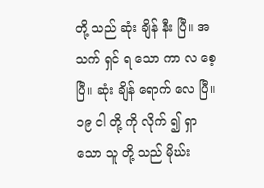တို့ သည် ဆုံး ချိန် နီး ပြီ။ အ သက် ရှင် ရ သော ကာ လ စေ့ ပြီ။ ဆုံး ချိန် ရောက် လေ ပြီ။ ၁၉ ငါ တို့ ကို လိုက် ၍ ရှာ သော သူ တို့ သည် မိုဃ်း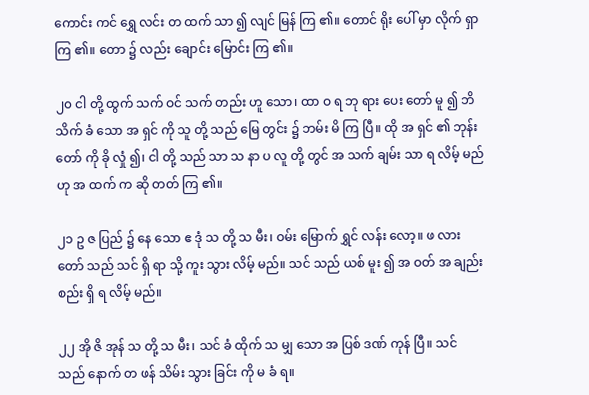ကောင်း ကင် ရွှေ လင်း တ ထက် သာ ၍ လျင် မြန် ကြ ၏။ တောင် ရိုး ပေါ် မှာ လိုက် ရှာ ကြ ၏။ တော ၌ လည်း ချောင်း မြောင်း ကြ ၏။

၂၀ ငါ တို့ ထွက် သက် ဝင် သက် တည်း ဟူ သော၊ ထာ ဝ ရ ဘု ရား ပေး တော် မူ ၍ ဘိ သိက် ခံ သော အ ရှင် ကို သူ တို့ သည် မြေ တွင်း ၌ ဘမ်း မိ ကြ ပြီ။ ထို အ ရှင် ၏ ဘုန်း တော် ကို ခို လှုံ ၍၊ ငါ တို့ သည် သာ သ နာ ပ လူ တို့ တွင် အ သက် ချမ်း သာ ရ လိမ့် မည် ဟု အ ထက် က ဆို တတ် ကြ ၏။

၂၁ ဥ ဇ ပြည် ၌ နေ သော ဧ ဒုံ သ တို့ သ မီး၊ ဝမ်း မြောက် ရွှင် လန်း လော့။ ဖ လား တော် သည် သင် ရှိ ရာ သို့ ကူး သွား လိမ့် မည်။ သင် သည် ယစ် မူး ၍ အ ဝတ် အ ချည်း စည်း ရှိ ရ လိမ့် မည်။

၂၂ အို ဇိ အုန် သ တို့ သ မီး၊ သင် ခံ ထိုက် သ မျှ သော အ ပြစ် ဒဏ် ကုန် ပြီ။ သင် သည် နောက် တ ဖန် သိမ်း သွား ခြင်း ကို မ ခံ ရ။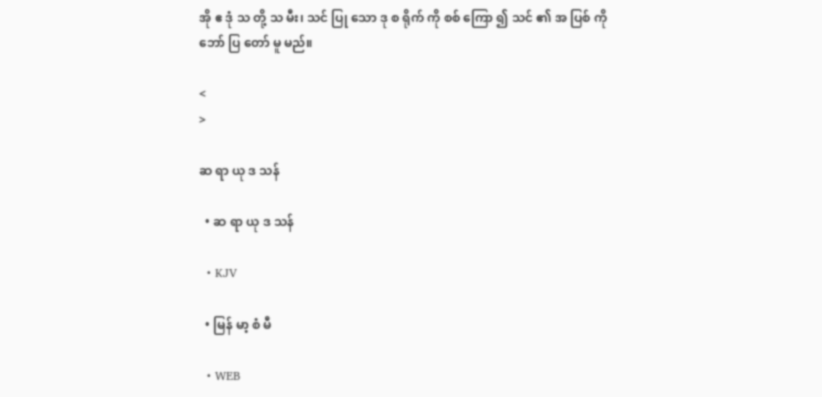အို ဧ ဒုံ သ တို့ သ မီး၊ သင် ပြု သော ဒု စ ရိုက် ကို စစ် ကြော ၍ သင် ၏ အ ပြစ် ကို ဘော် ပြ တော် မူ မည်။

<
>

ဆ ရာ ယု ဒ သန်

  • ဆ ရာ ယု ဒ သန်

  • KJV

  • မြန် မာ့ စံ မီ

  • WEB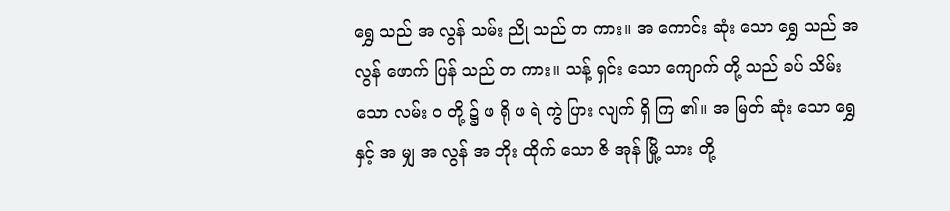ရွှေ သည် အ လွန် သမ်း ညို သည် တ ကား။ အ ကောင်း ဆုံး သော ရွှေ သည် အ လွန် ဖောက် ပြန် သည် တ ကား။ သန့် ရှင်း သော ကျောက် တို့ သည် ခပ် သိမ်း သော လမ်း ဝ တို့ ၌ ဖ ရို ဖ ရဲ ကွဲ ပြား လျက် ရှိ ကြ ၏။ အ မြတ် ဆုံး သော ရွှေ နှင့် အ မျှ အ လွန် အ ဘိုး ထိုက် သော ဇိ အုန် မြို့ သား တို့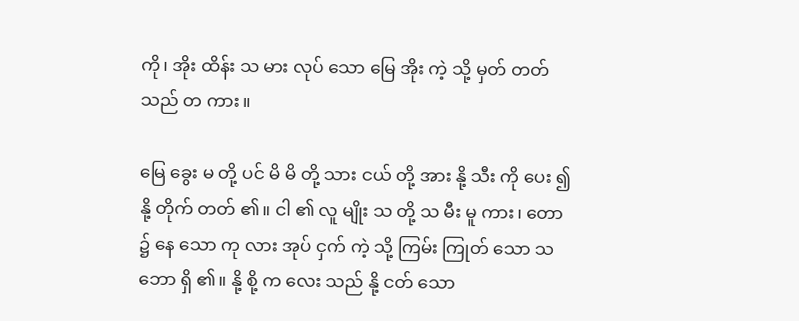ကို၊ အိုး ထိန်း သ မား လုပ် သော မြေ အိုး ကဲ့ သို့ မှတ် တတ် သည် တ ကား။

မြေ ခွေး မ တို့ ပင် မိ မိ တို့ သား ငယ် တို့ အား နို့ သီး ကို ပေး ၍ နို့ တိုက် တတ် ၏။ ငါ ၏ လူ မျိုး သ တို့ သ မီး မူ ကား၊ တော ၌ နေ သော ကု လား အုပ် ငှက် ကဲ့ သို့ ကြမ်း ကြုတ် သော သ ဘော ရှိ ၏။ နို့ စို့ က လေး သည် နို့ ငတ် သော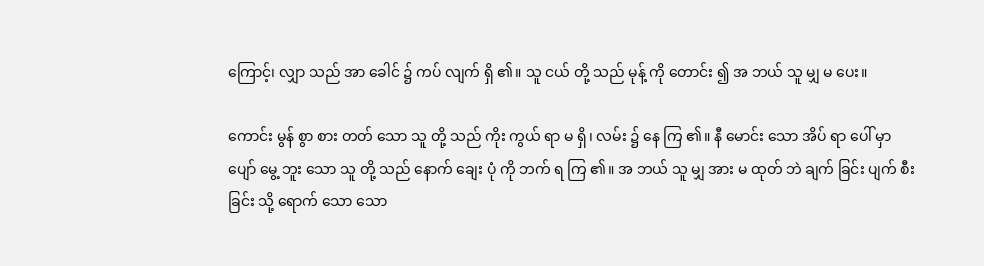ကြောင့်၊ လျှာ သည် အာ ခေါင် ၌ ကပ် လျက် ရှိ ၏။ သူ ငယ် တို့ သည် မုန့် ကို တောင်း ၍ အ ဘယ် သူ မျှ မ ပေး။

ကောင်း မွန် စွာ စား တတ် သော သူ တို့ သည် ကိုး ကွယ် ရာ မ ရှိ၊ လမ်း ၌ နေ ကြ ၏။ နီ မောင်း သော အိပ် ရာ ပေါ် မှာ ပျော် မွေ့ ဘူး သော သူ တို့ သည် နောက် ချေး ပုံ ကို ဘက် ရ ကြ ၏။ အ ဘယ် သူ မျှ အား မ ထုတ် ဘဲ ချက် ခြင်း ပျက် စီး ခြင်း သို့ ရောက် သော သော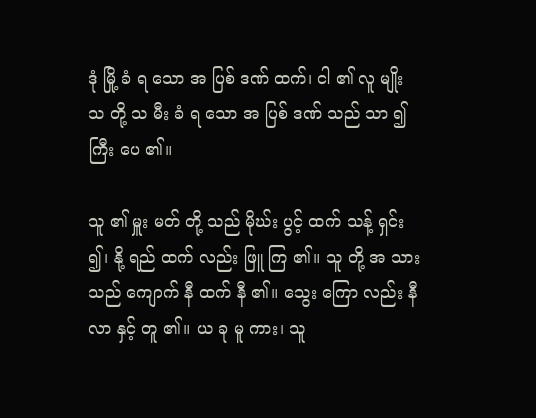ဒုံ မြို့ ခံ ရ သော အ ပြစ် ဒဏ် ထက်၊ ငါ ၏ လူ မျိုး သ တို့ သ မီး ခံ ရ သော အ ပြစ် ဒဏ် သည် သာ ၍ ကြီး ပေ ၏။

သူ ၏ မှူး မတ် တို့ သည် မိုဃ်း ပွင့် ထက် သန့် ရှင်း ၍၊ နို့ ရည် ထက် လည်း ဖြူ ကြ ၏။ သူ တို့ အ သား သည် ကျောက် နီ ထက် နီ ၏။ သွေး ကြော လည်း နီ လာ နှင့် တူ ၏။ ယ ခု မူ ကား၊ သူ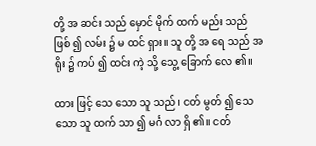တို့ အ ဆင်း သည် မှောင် မိုက် ထက် မည်း သည် ဖြစ် ၍ လမ်း ၌ မ ထင် ရှား။ သူ တို့ အ ရေ သည် အ ရိုး ၌ ကပ် ၍ ထင်း ကဲ့ သို့ သွေ့ ခြောက် လေ ၏။

ထား ဖြင့် သေ သော သူ သည်၊ ငတ် မွတ် ၍ သေ သော သူ ထက် သာ ၍ မင်္ဂ လာ ရှိ ၏။ ငတ်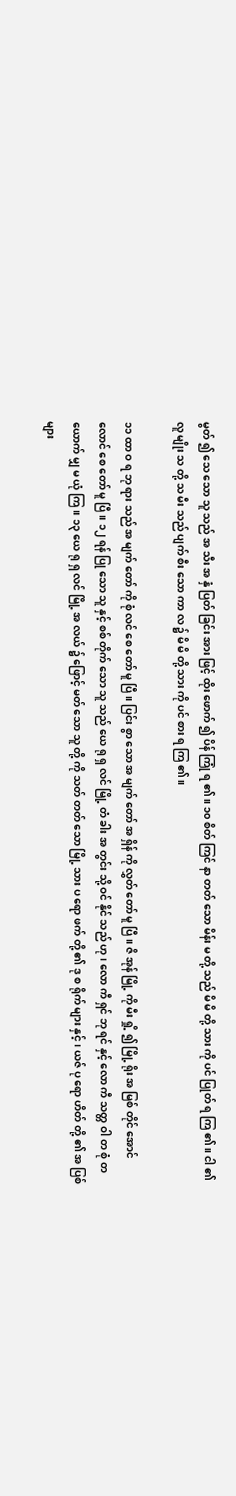မွတ် ၍ သေ သော သူ သည် အ သီး အ နှံ ပြတ် ခြင်း အား ဖြင့် ထိုး ဖောက် ၍ ပိန် ကြုံ ရ ၏။ ၁၀ စိတ် ကြင် နာ တတ် သော မိန်း မ တို့ သည် မိ မိ တို့ သား ကို ပင် ပြုတ် ရ ကြ ၏။ ငါ ၏ လူ မျိုး သ တို့ သ မီး သည် ပျက် စီး သော ကာ လ ၌ မိ မိ တို့ သား ကို ပင် စား ရ ကြ ၏။

၁၁ ထာ ဝ ရ ဘု ရား သည် အ မျက် တော် ကို စုံ လင် စေ တော် မူ ပြီ။ ပြင်း စွာ သော အ မျက် တော် အ ရှိန် ကို လွှတ် တော် မူ ပြီ။ ဇိ အုန် မြို့ ကို မီး ရှို့ ၍ မြို့ ရိုး အ မြစ် တိုင် အောင် လောင် စေ တော် မူ ပြီ။ ၁၂ ရန် ပြု သော သူ နှင့် စစ် တိုက် သော သူ သည် ယေ ရု ရှ လင် မြို့ တံ ခါး အ တွင်း သို့ ဝင် နိုင် သည် ဟု၊ လော ကီ ရှင် ဘု ရင် နှင့် လော ကီ သတ္တ ဝါ တ စုံ တ ယောက် မျှ မ ယုံ ကြ။ ၁၃ ယေ ရု ရှ လင် မြို့ အ လယ် ၌ ဖြောင့် မတ် သော သူ တို့ ကို သတ် တတ် သော မြို့ သား ပ ရော ဖက် တို့ ၏ ဒု စ ရိုက် များ နှင့်၊ ယဇ် ပု ရော ဟိတ် တို့ ၏ အ ပြစ် များ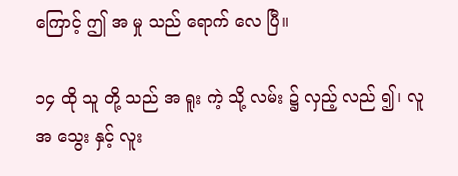ကြောင့် ဤ အ မှု သည် ရောက် လေ ပြီ။

၁၄ ထို သူ တို့ သည် အ ရူး ကဲ့ သို့ လမ်း ၌ လှည့် လည် ၍၊ လူ အ သွေး နှင့် လူး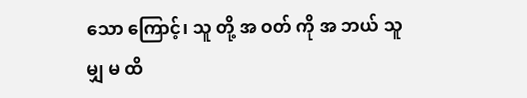သော ကြောင့်၊ သူ တို့ အ ဝတ် ကို အ ဘယ် သူ မျှ မ ထိ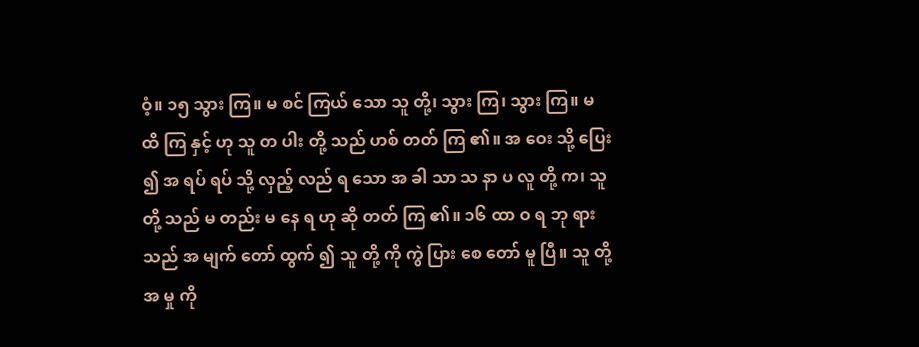ဝံ့။ ၁၅ သွား ကြ။ မ စင် ကြယ် သော သူ တို့၊ သွား ကြ၊ သွား ကြ။ မ ထိ ကြ နှင့် ဟု သူ တ ပါး တို့ သည် ဟစ် တတ် ကြ ၏။ အ ဝေး သို့ ပြေး ၍ အ ရပ် ရပ် သို့ လှည့် လည် ရ သော အ ခါ သာ သ နာ ပ လူ တို့ က၊ သူ တို့ သည် မ တည်း မ နေ ရ ဟု ဆို တတ် ကြ ၏။ ၁၆ ထာ ဝ ရ ဘု ရား သည် အ မျက် တော် ထွက် ၍ သူ တို့ ကို ကွဲ ပြား စေ တော် မူ ပြီ။ သူ တို့ အ မှု ကို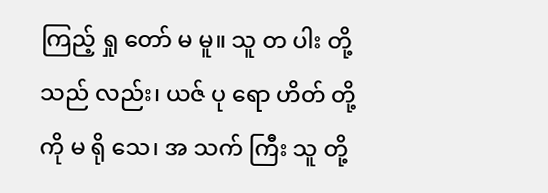ကြည့် ရှု တော် မ မူ။ သူ တ ပါး တို့ သည် လည်း၊ ယဇ် ပု ရော ဟိတ် တို့ ကို မ ရို သေ၊ အ သက် ကြီး သူ တို့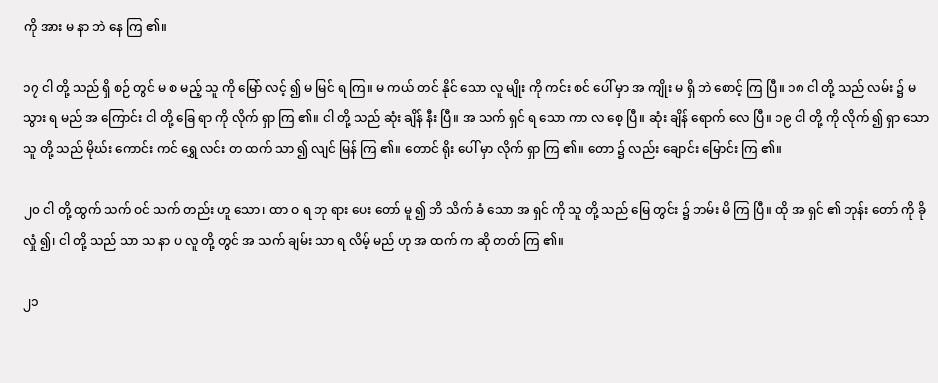ကို အား မ နာ ဘဲ နေ ကြ ၏။

၁၇ ငါ တို့ သည် ရှိ စဉ် တွင် မ စ မည့် သူ ကို မြော် လင့် ၍ မ မြင် ရ ကြ။ မ ကယ် တင် နိုင် သော လူ မျိုး ကို ကင်း စင် ပေါ် မှာ အ ကျိုး မ ရှိ ဘဲ စောင့် ကြ ပြီ။ ၁၈ ငါ တို့ သည် လမ်း ၌ မ သွား ရ မည် အ ကြောင်း ငါ တို့ ခြေ ရာ ကို လိုက် ရှာ ကြ ၏။ ငါ တို့ သည် ဆုံး ချိန် နီး ပြီ။ အ သက် ရှင် ရ သော ကာ လ စေ့ ပြီ။ ဆုံး ချိန် ရောက် လေ ပြီ။ ၁၉ ငါ တို့ ကို လိုက် ၍ ရှာ သော သူ တို့ သည် မိုဃ်း ကောင်း ကင် ရွှေ လင်း တ ထက် သာ ၍ လျင် မြန် ကြ ၏။ တောင် ရိုး ပေါ် မှာ လိုက် ရှာ ကြ ၏။ တော ၌ လည်း ချောင်း မြောင်း ကြ ၏။

၂၀ ငါ တို့ ထွက် သက် ဝင် သက် တည်း ဟူ သော၊ ထာ ဝ ရ ဘု ရား ပေး တော် မူ ၍ ဘိ သိက် ခံ သော အ ရှင် ကို သူ တို့ သည် မြေ တွင်း ၌ ဘမ်း မိ ကြ ပြီ။ ထို အ ရှင် ၏ ဘုန်း တော် ကို ခို လှုံ ၍၊ ငါ တို့ သည် သာ သ နာ ပ လူ တို့ တွင် အ သက် ချမ်း သာ ရ လိမ့် မည် ဟု အ ထက် က ဆို တတ် ကြ ၏။

၂၁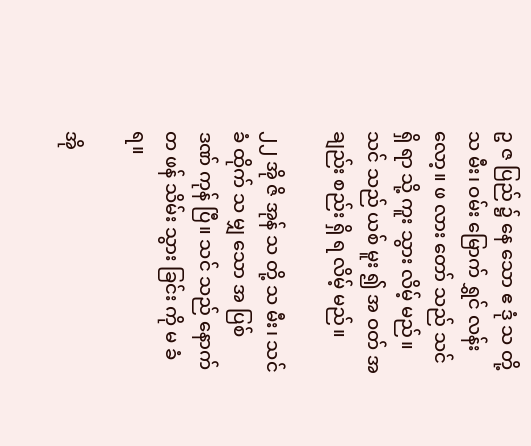ဥ ဇ ပြည် ၌ နေ သော ဧ ဒုံ သ တို့ သ မီး၊ ဝမ်း မြောက် ရွှင် လန်း လော့။ ဖ လား တော် သည် သင် ရှိ ရာ သို့ ကူး သွား လိမ့် မည်။ သင် သည် ယစ် မူး ၍ အ ဝတ် အ ချည်း စည်း ရှိ ရ လိမ့် မည်။

၂၂ အို ဇိ အုန် သ တို့ သ မီး၊ သင် ခံ ထိုက် သ မျှ သော အ ပြစ် ဒဏ် ကုန် ပြီ။ သင် သည် နောက် တ ဖန် သိမ်း သွား ခြင်း ကို မ ခံ ရ။

အို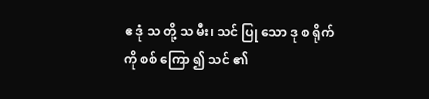ဧ ဒုံ သ တို့ သ မီး၊ သင် ပြု သော ဒု စ ရိုက် ကို စစ် ကြော ၍ သင် ၏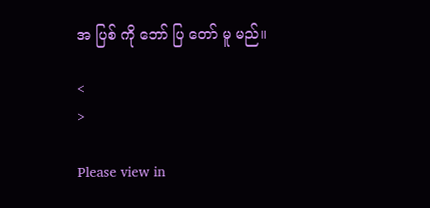အ ပြစ် ကို ဘော် ပြ တော် မူ မည်။

<
>

Please view in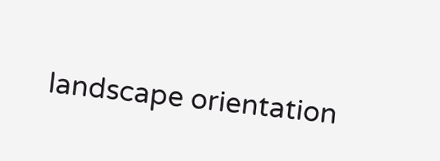landscape orientation